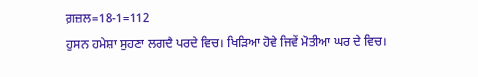ਗ਼ਜ਼ਲ=18-1=112
ਹੁਸਨ ਹਮੇਸ਼ਾ ਸੁਹਣਾ ਲਗਦੈ ਪਰਦੇ ਵਿਚ। ਖਿੜਿਆ ਹੋਵੇ ਜਿਵੇਂ ਮੋਤੀਆ ਘਰ ਦੇ ਵਿਚ।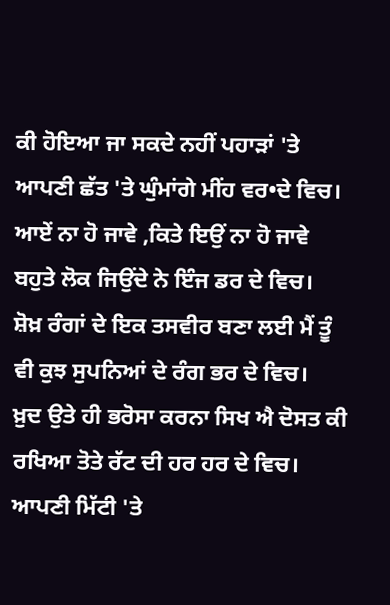ਕੀ ਹੋਇਆ ਜਾ ਸਕਦੇ ਨਹੀਂ ਪਹਾੜਾਂ 'ਤੇ ਆਪਣੀ ਛੱਤ 'ਤੇ ਘੁੰਮਾਂਗੇ ਮੀਂਹ ਵਰ•ਦੇ ਵਿਚ।
ਆਏਂ ਨਾ ਹੋ ਜਾਵੇ ,ਕਿਤੇ ਇਉਂ ਨਾ ਹੋ ਜਾਵੇ ਬਹੁਤੇ ਲੋਕ ਜਿਉਂਦੇ ਨੇ ਇੰਜ ਡਰ ਦੇ ਵਿਚ।
ਸ਼ੋਖ਼ ਰੰਗਾਂ ਦੇ ਇਕ ਤਸਵੀਰ ਬਣਾ ਲਈ ਮੈਂ ਤੂੰ ਵੀ ਕੁਝ ਸੁਪਨਿਆਂ ਦੇ ਰੰਗ ਭਰ ਦੇ ਵਿਚ।
ਖ਼ੁਦ ਉਤੇ ਹੀ ਭਰੋਸਾ ਕਰਨਾ ਸਿਖ ਐ ਦੋਸਤ ਕੀ ਰਖਿਆ ਤੋਤੇ ਰੱਟ ਦੀ ਹਰ ਹਰ ਦੇ ਵਿਚ।
ਆਪਣੀ ਮਿੱਟੀ 'ਤੇ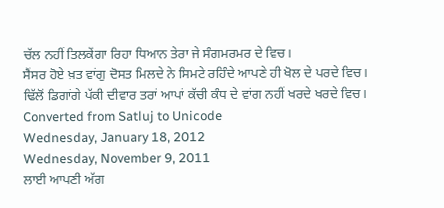ਚੱਲ ਨਹੀਂ ਤਿਲਕੇਂਗਾ ਰਿਹਾ ਧਿਆਨ ਤੇਰਾ ਜੇ ਸੰਗਮਰਮਰ ਦੇ ਵਿਚ।
ਸੈਂਸਰ ਹੋਏ ਖ਼ਤ ਵਾਂਗੁ ਦੋਸਤ ਮਿਲਦੇ ਨੇ ਸਿਮਟੇ ਰਹਿੰਦੇ ਆਪਣੇ ਹੀ ਖੋਲ ਦੇ ਪਰਦੇ ਵਿਚ।
ਢਿੱਲੋਂ ਡਿਗਾਂਗੇ ਪੱਕੀ ਦੀਵਾਰ ਤਰਾਂ ਆਪਾਂ ਕੱਚੀ ਕੰਧ ਦੇ ਵਾਂਗ ਨਹੀਂ ਖਰਦੇ ਖਰਦੇ ਵਿਚ।
Converted from Satluj to Unicode
Wednesday, January 18, 2012
Wednesday, November 9, 2011
ਲਾਈ ਆਪਣੀ ਅੱਗ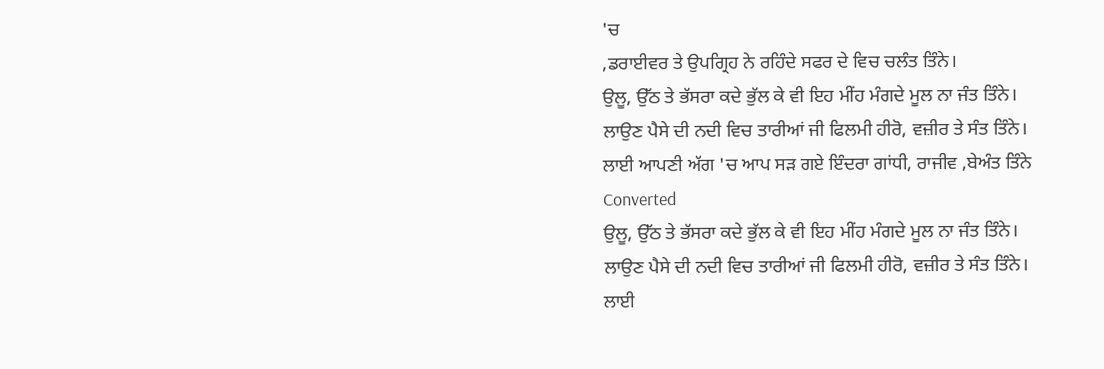'ਚ
,ਡਰਾਈਵਰ ਤੇ ਉਪਗ੍ਰਿਹ ਨੇ ਰਹਿੰਦੇ ਸਫਰ ਦੇ ਵਿਚ ਚਲੰਤ ਤਿੰਨੇ।
ਉਲੂ, ਉੱਠ ਤੇ ਭੱਸਰਾ ਕਦੇ ਭੁੱਲ ਕੇ ਵੀ ਇਹ ਮੀਂਹ ਮੰਗਦੇ ਮੂਲ ਨਾ ਜੰਤ ਤਿੰਨੇ।
ਲਾਉਣ ਪੈਸੇ ਦੀ ਨਦੀ ਵਿਚ ਤਾਰੀਆਂ ਜੀ ਫਿਲਮੀ ਹੀਰੋ, ਵਜ਼ੀਰ ਤੇ ਸੰਤ ਤਿੰਨੇ।
ਲਾਈ ਆਪਣੀ ਅੱਗ 'ਚ ਆਪ ਸੜ ਗਏ ਇੰਦਰਾ ਗਾਂਧੀ, ਰਾਜੀਵ ,ਬੇਅੰਤ ਤਿੰਨੇ
Converted
ਉਲੂ, ਉੱਠ ਤੇ ਭੱਸਰਾ ਕਦੇ ਭੁੱਲ ਕੇ ਵੀ ਇਹ ਮੀਂਹ ਮੰਗਦੇ ਮੂਲ ਨਾ ਜੰਤ ਤਿੰਨੇ।
ਲਾਉਣ ਪੈਸੇ ਦੀ ਨਦੀ ਵਿਚ ਤਾਰੀਆਂ ਜੀ ਫਿਲਮੀ ਹੀਰੋ, ਵਜ਼ੀਰ ਤੇ ਸੰਤ ਤਿੰਨੇ।
ਲਾਈ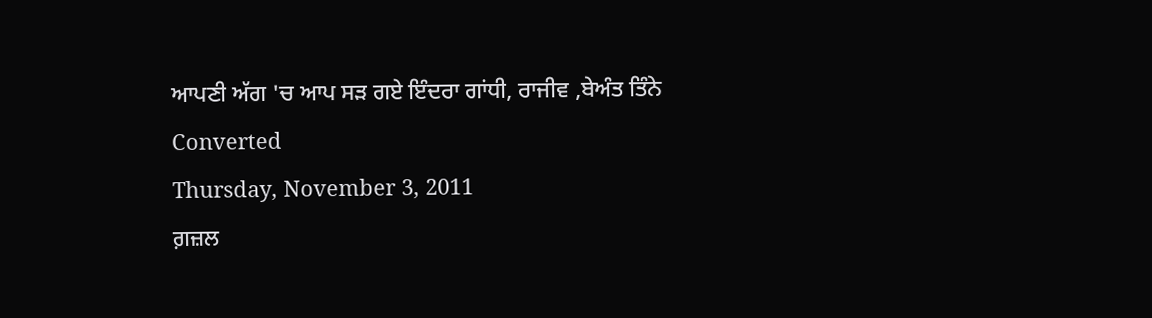ਆਪਣੀ ਅੱਗ 'ਚ ਆਪ ਸੜ ਗਏ ਇੰਦਰਾ ਗਾਂਧੀ, ਰਾਜੀਵ ,ਬੇਅੰਤ ਤਿੰਨੇ
Converted
Thursday, November 3, 2011
ਗ਼ਜ਼ਲ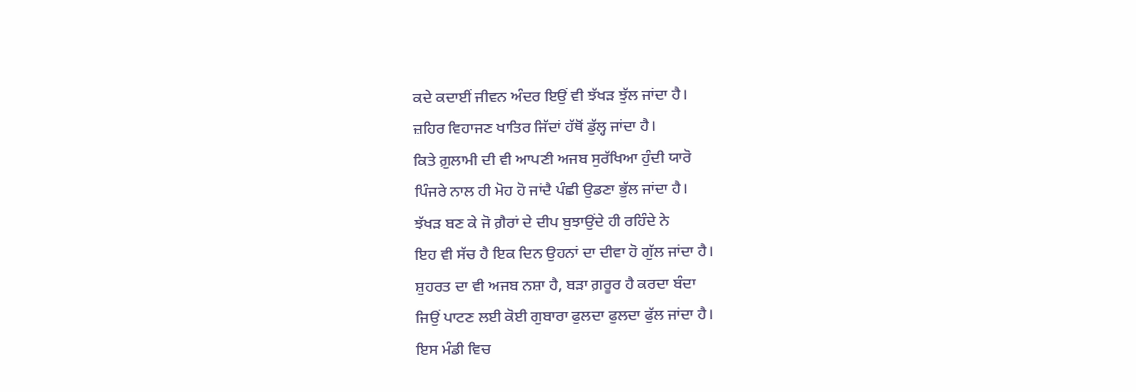ਕਦੇ ਕਦਾਈਂ ਜੀਵਨ ਅੰਦਰ ਇਉਂ ਵੀ ਝੱਖਡ਼ ਝੁੱਲ ਜਾਂਦਾ ਹੈ।
ਜ਼ਹਿਰ ਵਿਹਾਜਣ ਖਾਤਿਰ ਜਿੱਦਾਂ ਹੱਥੋਂ ਡੁੱਲ੍ਹ ਜਾਂਦਾ ਹੈ।
ਕਿਤੇ ਗ਼ੁਲਾਮੀ ਦੀ ਵੀ ਆਪਣੀ ਅਜਬ ਸੁਰੱਖਿਆ ਹੁੰਦੀ ਯਾਰੋ
ਪਿੰਜਰੇ ਨਾਲ ਹੀ ਮੋਹ ਹੋ ਜਾਂਦੈ ਪੰਛੀ ਉਡਣਾ ਭੁੱਲ ਜਾਂਦਾ ਹੈ।
ਝੱਖਡ਼ ਬਣ ਕੇ ਜੋ ਗ਼ੈਰਾਂ ਦੇ ਦੀਪ ਬੁਝਾਉਂਦੇ ਹੀ ਰਹਿੰਦੇ ਨੇ
ਇਹ ਵੀ ਸੱਚ ਹੈ ਇਕ ਦਿਨ ਉਹਨਾਂ ਦਾ ਦੀਵਾ ਹੋ ਗੁੱਲ ਜਾਂਦਾ ਹੈ।
ਸ਼ੁਹਰਤ ਦਾ ਵੀ ਅਜਬ ਨਸ਼ਾ ਹੈ, ਬਡ਼ਾ ਗ਼ਰੂਰ ਹੈ ਕਰਦਾ ਬੰਦਾ
ਜਿਉਂ ਪਾਟਣ ਲਈ ਕੋਈ ਗੁਬਾਰਾ ਫੁਲਦਾ ਫੁਲਦਾ ਫੁੱਲ ਜਾਂਦਾ ਹੈ।
ਇਸ ਮੰਡੀ ਵਿਚ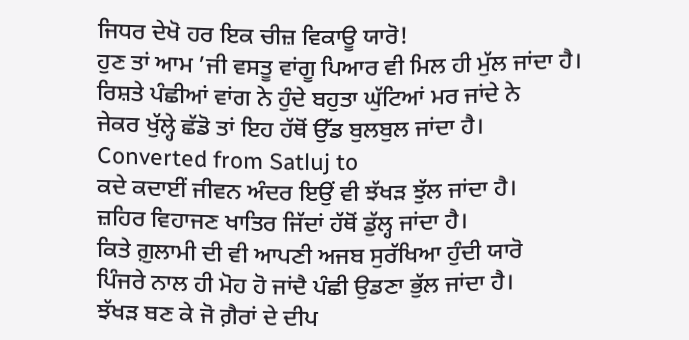ਜਿਧਰ ਦੇਖੋ ਹਰ ਇਕ ਚੀਜ਼ ਵਿਕਾਊ ਯਾਰੋ!
ਹੁਣ ਤਾਂ ਆਮ ’ਜੀ ਵਸਤੂ ਵਾਂਗੂ ਪਿਆਰ ਵੀ ਮਿਲ ਹੀ ਮੁੱਲ ਜਾਂਦਾ ਹੈ।
ਰਿਸ਼ਤੇ ਪੰਛੀਆਂ ਵਾਂਗ ਨੇ ਹੁੰਦੇ ਬਹੁਤਾ ਘੁੱਟਿਆਂ ਮਰ ਜਾਂਦੇ ਨੇ
ਜੇਕਰ ਖੁੱਲ੍ਹੇ ਛੱਡੋ ਤਾਂ ਇਹ ਹੱਥੋਂ ਉੱਡ ਬੁਲਬੁਲ ਜਾਂਦਾ ਹੈ।
Converted from Satluj to
ਕਦੇ ਕਦਾਈਂ ਜੀਵਨ ਅੰਦਰ ਇਉਂ ਵੀ ਝੱਖਡ਼ ਝੁੱਲ ਜਾਂਦਾ ਹੈ।
ਜ਼ਹਿਰ ਵਿਹਾਜਣ ਖਾਤਿਰ ਜਿੱਦਾਂ ਹੱਥੋਂ ਡੁੱਲ੍ਹ ਜਾਂਦਾ ਹੈ।
ਕਿਤੇ ਗ਼ੁਲਾਮੀ ਦੀ ਵੀ ਆਪਣੀ ਅਜਬ ਸੁਰੱਖਿਆ ਹੁੰਦੀ ਯਾਰੋ
ਪਿੰਜਰੇ ਨਾਲ ਹੀ ਮੋਹ ਹੋ ਜਾਂਦੈ ਪੰਛੀ ਉਡਣਾ ਭੁੱਲ ਜਾਂਦਾ ਹੈ।
ਝੱਖਡ਼ ਬਣ ਕੇ ਜੋ ਗ਼ੈਰਾਂ ਦੇ ਦੀਪ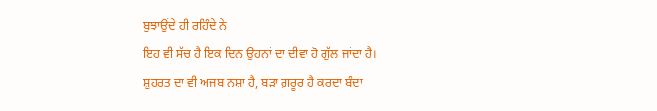ਬੁਝਾਉਂਦੇ ਹੀ ਰਹਿੰਦੇ ਨੇ
ਇਹ ਵੀ ਸੱਚ ਹੈ ਇਕ ਦਿਨ ਉਹਨਾਂ ਦਾ ਦੀਵਾ ਹੋ ਗੁੱਲ ਜਾਂਦਾ ਹੈ।
ਸ਼ੁਹਰਤ ਦਾ ਵੀ ਅਜਬ ਨਸ਼ਾ ਹੈ, ਬਡ਼ਾ ਗ਼ਰੂਰ ਹੈ ਕਰਦਾ ਬੰਦਾ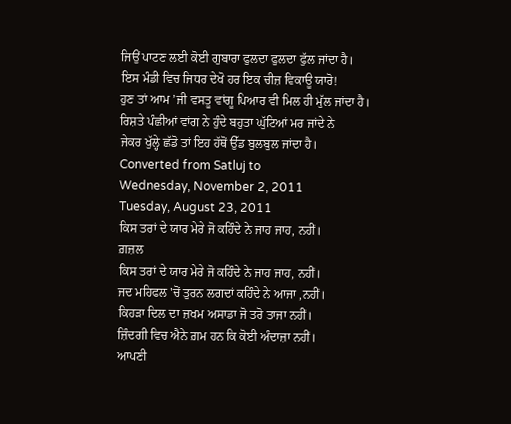ਜਿਉਂ ਪਾਟਣ ਲਈ ਕੋਈ ਗੁਬਾਰਾ ਫੁਲਦਾ ਫੁਲਦਾ ਫੁੱਲ ਜਾਂਦਾ ਹੈ।
ਇਸ ਮੰਡੀ ਵਿਚ ਜਿਧਰ ਦੇਖੋ ਹਰ ਇਕ ਚੀਜ਼ ਵਿਕਾਊ ਯਾਰੋ!
ਹੁਣ ਤਾਂ ਆਮ ’ਜੀ ਵਸਤੂ ਵਾਂਗੂ ਪਿਆਰ ਵੀ ਮਿਲ ਹੀ ਮੁੱਲ ਜਾਂਦਾ ਹੈ।
ਰਿਸ਼ਤੇ ਪੰਛੀਆਂ ਵਾਂਗ ਨੇ ਹੁੰਦੇ ਬਹੁਤਾ ਘੁੱਟਿਆਂ ਮਰ ਜਾਂਦੇ ਨੇ
ਜੇਕਰ ਖੁੱਲ੍ਹੇ ਛੱਡੋ ਤਾਂ ਇਹ ਹੱਥੋਂ ਉੱਡ ਬੁਲਬੁਲ ਜਾਂਦਾ ਹੈ।
Converted from Satluj to
Wednesday, November 2, 2011
Tuesday, August 23, 2011
ਕਿਸ ਤਰਾਂ ਦੇ ਯਾਰ ਮੇਰੇ ਜੋ ਕਹਿੰਦੇ ਨੇ ਜਾਹ ਜਾਹ, ਨਹੀਂ।
ਗ਼ਜ਼ਲ
ਕਿਸ ਤਰਾਂ ਦੇ ਯਾਰ ਮੇਰੇ ਜੋ ਕਹਿੰਦੇ ਨੇ ਜਾਹ ਜਾਹ, ਨਹੀਂ।
ਜਦ ਮਹਿਫਲ 'ਚੋਂ ਤੁਰਨ ਲਗਦਾਂ ਕਹਿੰਦੇ ਨੇ ਆਜਾ ,ਨਹੀਂ।
ਕਿਹੜਾ ਦਿਲ ਦਾ ਜ਼ਖਮ ਅਸਾਡਾ ਜੋ ਤਰੋ ਤਾਜਾ ਨਹੀਂ।
ਜ਼ਿੰਦਗੀ ਵਿਚ ਐਨੇ ਗ਼ਮ ਹਨ ਕਿ ਕੋਈ ਅੰਦਾਜ਼ਾ ਨਹੀਂ।
ਆਪਣੀ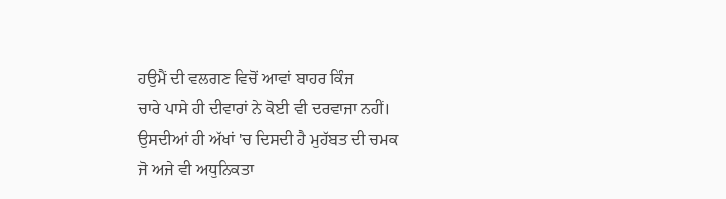ਹਉਮੈਂ ਦੀ ਵਲਗਣ ਵਿਚੋਂ ਆਵਾਂ ਬਾਹਰ ਕਿੰਜ
ਚਾਰੇ ਪਾਸੇ ਹੀ ਦੀਵਾਰਾਂ ਨੇ ਕੋਈ ਵੀ ਦਰਵਾਜਾ ਨਹੀਂ।
ਉਸਦੀਆਂ ਹੀ ਅੱਖਾਂ 'ਚ ਦਿਸਦੀ ਹੈ ਮੁਹੱਬਤ ਦੀ ਚਮਕ
ਜੋ ਅਜੇ ਵੀ ਅਧੁਨਿਕਤਾ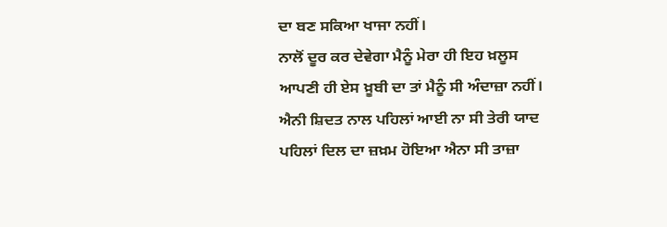ਦਾ ਬਣ ਸਕਿਆ ਖਾਜਾ ਨਹੀਂ।
ਨਾਲੋਂ ਦੂਰ ਕਰ ਦੇਵੇਗਾ ਮੈਨੂੰ ਮੇਰਾ ਹੀ ਇਹ ਖ਼ਲੂਸ
ਆਪਣੀ ਹੀ ਏਸ ਖ਼ੂਬੀ ਦਾ ਤਾਂ ਮੈਨੂੰ ਸੀ ਅੰਦਾਜ਼ਾ ਨਹੀਂ।
ਐਨੀ ਸ਼ਿਦਤ ਨਾਲ ਪਹਿਲਾਂ ਆਈ ਨਾ ਸੀ ਤੇਰੀ ਯਾਦ
ਪਹਿਲਾਂ ਦਿਲ ਦਾ ਜ਼ਖ਼ਮ ਹੋਇਆ ਐਨਾ ਸੀ ਤਾਜ਼ਾ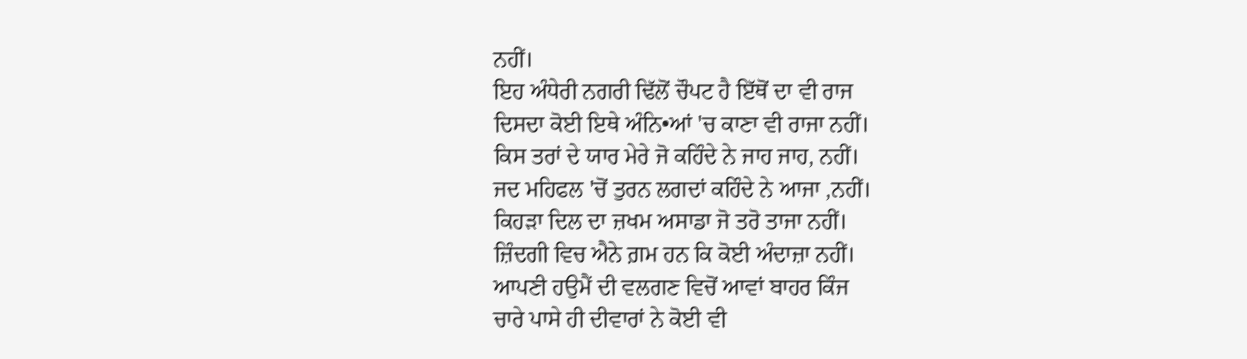ਨਹੀਂ।
ਇਹ ਅੰਧੇਰੀ ਨਗਰੀ ਢਿੱਲੋਂ ਚੌਪਟ ਹੈ ਇੱਥੋਂ ਦਾ ਵੀ ਰਾਜ
ਦਿਸਦਾ ਕੋਈ ਇਥੇ ਅੰਨਿ•ਆਂ 'ਚ ਕਾਣਾ ਵੀ ਰਾਜਾ ਨਹੀਂ।
ਕਿਸ ਤਰਾਂ ਦੇ ਯਾਰ ਮੇਰੇ ਜੋ ਕਹਿੰਦੇ ਨੇ ਜਾਹ ਜਾਹ, ਨਹੀਂ।
ਜਦ ਮਹਿਫਲ 'ਚੋਂ ਤੁਰਨ ਲਗਦਾਂ ਕਹਿੰਦੇ ਨੇ ਆਜਾ ,ਨਹੀਂ।
ਕਿਹੜਾ ਦਿਲ ਦਾ ਜ਼ਖਮ ਅਸਾਡਾ ਜੋ ਤਰੋ ਤਾਜਾ ਨਹੀਂ।
ਜ਼ਿੰਦਗੀ ਵਿਚ ਐਨੇ ਗ਼ਮ ਹਨ ਕਿ ਕੋਈ ਅੰਦਾਜ਼ਾ ਨਹੀਂ।
ਆਪਣੀ ਹਉਮੈਂ ਦੀ ਵਲਗਣ ਵਿਚੋਂ ਆਵਾਂ ਬਾਹਰ ਕਿੰਜ
ਚਾਰੇ ਪਾਸੇ ਹੀ ਦੀਵਾਰਾਂ ਨੇ ਕੋਈ ਵੀ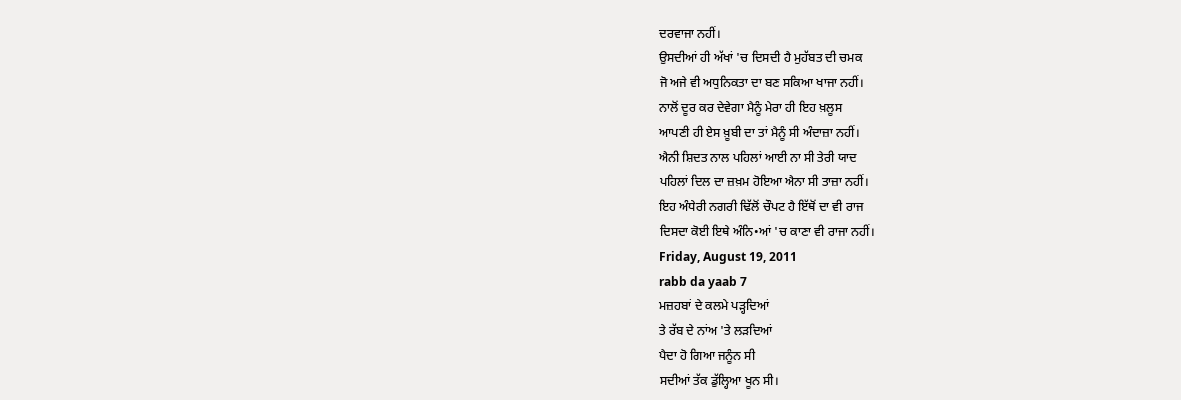ਦਰਵਾਜਾ ਨਹੀਂ।
ਉਸਦੀਆਂ ਹੀ ਅੱਖਾਂ 'ਚ ਦਿਸਦੀ ਹੈ ਮੁਹੱਬਤ ਦੀ ਚਮਕ
ਜੋ ਅਜੇ ਵੀ ਅਧੁਨਿਕਤਾ ਦਾ ਬਣ ਸਕਿਆ ਖਾਜਾ ਨਹੀਂ।
ਨਾਲੋਂ ਦੂਰ ਕਰ ਦੇਵੇਗਾ ਮੈਨੂੰ ਮੇਰਾ ਹੀ ਇਹ ਖ਼ਲੂਸ
ਆਪਣੀ ਹੀ ਏਸ ਖ਼ੂਬੀ ਦਾ ਤਾਂ ਮੈਨੂੰ ਸੀ ਅੰਦਾਜ਼ਾ ਨਹੀਂ।
ਐਨੀ ਸ਼ਿਦਤ ਨਾਲ ਪਹਿਲਾਂ ਆਈ ਨਾ ਸੀ ਤੇਰੀ ਯਾਦ
ਪਹਿਲਾਂ ਦਿਲ ਦਾ ਜ਼ਖ਼ਮ ਹੋਇਆ ਐਨਾ ਸੀ ਤਾਜ਼ਾ ਨਹੀਂ।
ਇਹ ਅੰਧੇਰੀ ਨਗਰੀ ਢਿੱਲੋਂ ਚੌਪਟ ਹੈ ਇੱਥੋਂ ਦਾ ਵੀ ਰਾਜ
ਦਿਸਦਾ ਕੋਈ ਇਥੇ ਅੰਨਿ•ਆਂ 'ਚ ਕਾਣਾ ਵੀ ਰਾਜਾ ਨਹੀਂ।
Friday, August 19, 2011
rabb da yaab 7
ਮਜ਼ਹਬਾਂ ਦੇ ਕਲਮੇ ਪੜ੍ਹਦਿਆਂ
ਤੇ ਰੱਬ ਦੇ ਨਾਂਅ 'ਤੇ ਲੜਦਿਆਂ
ਪੈਦਾ ਹੋ ਗਿਆ ਜਨੂੰਨ ਸੀ
ਸਦੀਆਂ ਤੱਕ ਡੁੱਲ੍ਹਿਆ ਖੂਨ ਸੀ।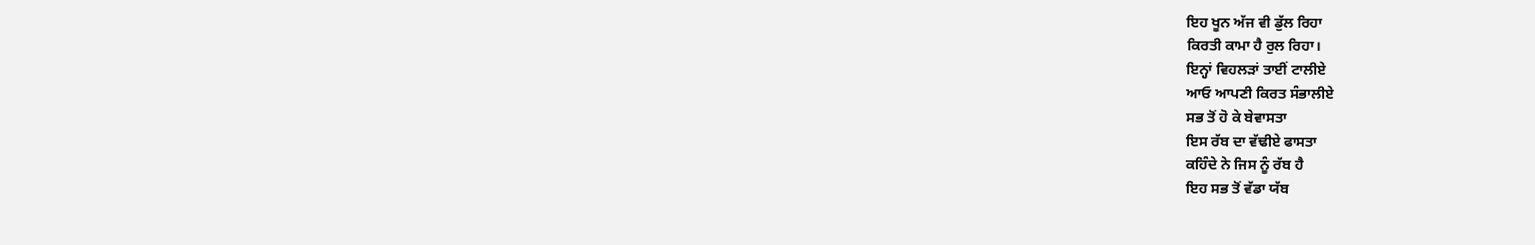ਇਹ ਖੂਨ ਅੱਜ ਵੀ ਡੁੱਲ ਰਿਹਾ
ਕਿਰਤੀ ਕਾਮਾ ਹੈ ਰੁਲ ਰਿਹਾ।
ਇਨ੍ਹਾਂ ਵਿਹਲੜਾਂ ਤਾਈਂ ਟਾਲੀਏ
ਆਓ ਆਪਣੀ ਕਿਰਤ ਸੰਭਾਲੀਏ
ਸਭ ਤੋਂ ਹੋ ਕੇ ਬੇਵਾਸਤਾ
ਇਸ ਰੱਬ ਦਾ ਵੱਢੀਏ ਫਾਸਤਾ
ਕਹਿੰਦੇ ਨੇ ਜਿਸ ਨੂੰ ਰੱਬ ਹੈ
ਇਹ ਸਭ ਤੋਂ ਵੱਡਾ ਯੱਬ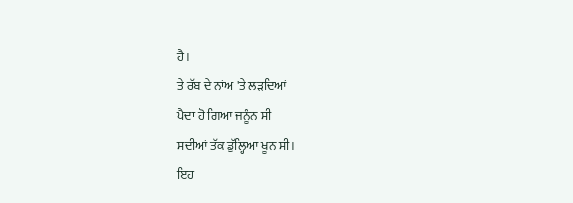ਹੈ।
ਤੇ ਰੱਬ ਦੇ ਨਾਂਅ 'ਤੇ ਲੜਦਿਆਂ
ਪੈਦਾ ਹੋ ਗਿਆ ਜਨੂੰਨ ਸੀ
ਸਦੀਆਂ ਤੱਕ ਡੁੱਲ੍ਹਿਆ ਖੂਨ ਸੀ।
ਇਹ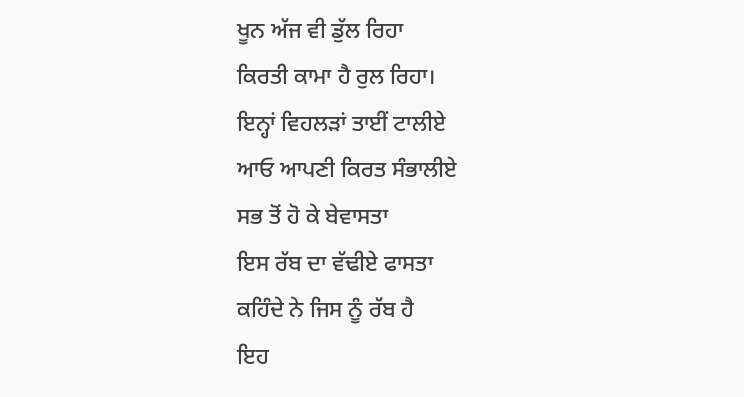ਖੂਨ ਅੱਜ ਵੀ ਡੁੱਲ ਰਿਹਾ
ਕਿਰਤੀ ਕਾਮਾ ਹੈ ਰੁਲ ਰਿਹਾ।
ਇਨ੍ਹਾਂ ਵਿਹਲੜਾਂ ਤਾਈਂ ਟਾਲੀਏ
ਆਓ ਆਪਣੀ ਕਿਰਤ ਸੰਭਾਲੀਏ
ਸਭ ਤੋਂ ਹੋ ਕੇ ਬੇਵਾਸਤਾ
ਇਸ ਰੱਬ ਦਾ ਵੱਢੀਏ ਫਾਸਤਾ
ਕਹਿੰਦੇ ਨੇ ਜਿਸ ਨੂੰ ਰੱਬ ਹੈ
ਇਹ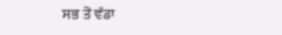ਸਭ ਤੋਂ ਵੱਡਾ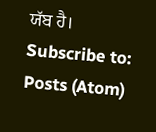ਯੱਬ ਹੈ।
Subscribe to:
Posts (Atom)